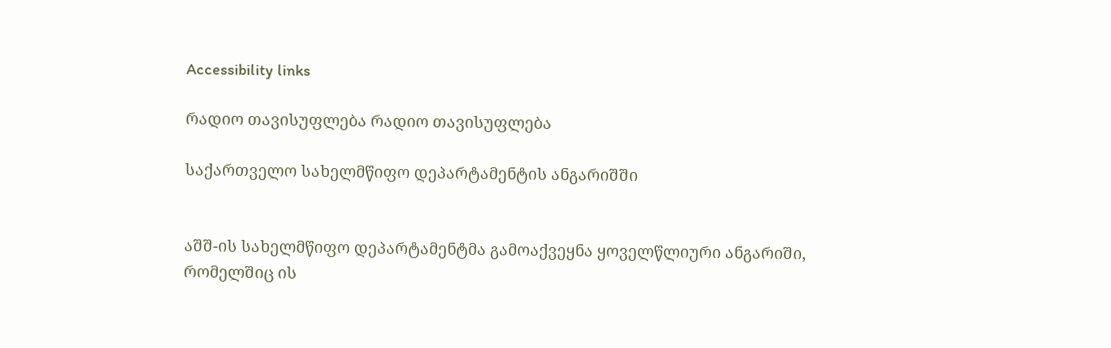Accessibility links

რადიო თავისუფლება რადიო თავისუფლება

საქართველო სახელმწიფო დეპარტამენტის ანგარიშში


აშშ-ის სახელმწიფო დეპარტამენტმა გამოაქვეყნა ყოველწლიური ანგარიში, რომელშიც ის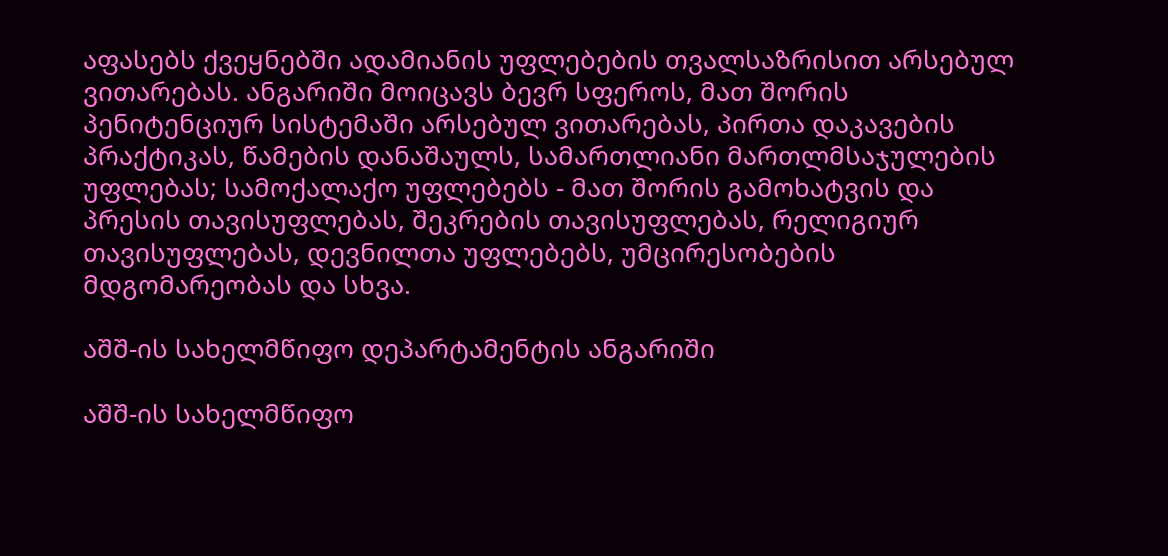აფასებს ქვეყნებში ადამიანის უფლებების თვალსაზრისით არსებულ ვითარებას. ანგარიში მოიცავს ბევრ სფეროს, მათ შორის პენიტენციურ სისტემაში არსებულ ვითარებას, პირთა დაკავების პრაქტიკას, წამების დანაშაულს, სამართლიანი მართლმსაჯულების უფლებას; სამოქალაქო უფლებებს - მათ შორის გამოხატვის და პრესის თავისუფლებას, შეკრების თავისუფლებას, რელიგიურ თავისუფლებას, დევნილთა უფლებებს, უმცირესობების მდგომარეობას და სხვა.

აშშ-ის სახელმწიფო დეპარტამენტის ანგარიში

აშშ-ის სახელმწიფო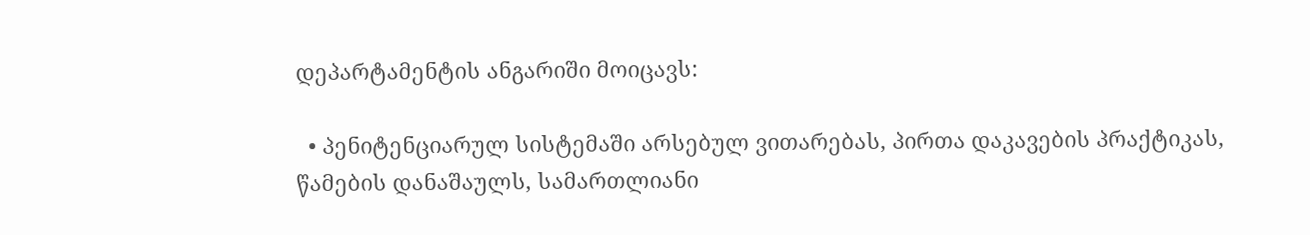დეპარტამენტის ანგარიში მოიცავს:

  • პენიტენციარულ სისტემაში არსებულ ვითარებას, პირთა დაკავების პრაქტიკას, წამების დანაშაულს, სამართლიანი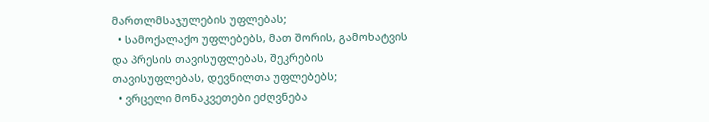მართლმსაჯულების უფლებას;
  • სამოქალაქო უფლებებს, მათ შორის, გამოხატვის და პრესის თავისუფლებას, შეკრების თავისუფლებას, დევნილთა უფლებებს;
  • ვრცელი მონაკვეთები ეძღვნება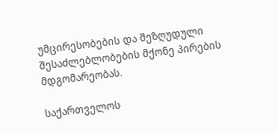უმცირესობების და შეზღუდული შესაძლებლობების მქონე პირების მდგომარეობას.

საქართველოს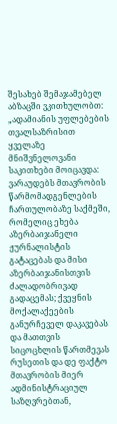შესახებ შემაჯამებელ აბზაცში ვკითხულობთ: „ადამიანის უფლებების თვალსაზრისით ყველაზე მნიშვნელოვანი საკითხები მოიცავდა: ვარაუდებს მთავრობის წარმომადგენლების ჩართულობაზე საქმეში, რომელიც ეხება აზერბაიჯანელი ჟურნალისტის გატაცებას და მისი აზერბაიჯანისთვის ძალადობრივად გადაცემას; ქვეყნის მოქალაქეების განურჩეველ დაკავებას და მათთვის სიცოცხლის წართმევას რუსეთის და დე ფაქტო მთავრობის მიერ ადმინისტრაციულ საზღვრებთან,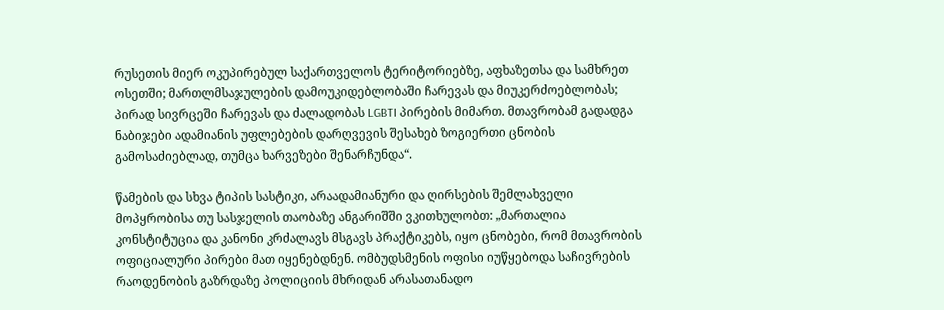რუსეთის მიერ ოკუპირებულ საქართველოს ტერიტორიებზე, აფხაზეთსა და სამხრეთ ოსეთში; მართლმსაჯულების დამოუკიდებლობაში ჩარევას და მიუკერძოებლობას; პირად სივრცეში ჩარევას და ძალადობას LGBTI პირების მიმართ. მთავრობამ გადადგა ნაბიჯები ადამიანის უფლებების დარღვევის შესახებ ზოგიერთი ცნობის გამოსაძიებლად, თუმცა ხარვეზები შენარჩუნდა“.

წამების და სხვა ტიპის სასტიკი, არაადამიანური და ღირსების შემლახველი მოპყრობისა თუ სასჯელის თაობაზე ანგარიშში ვკითხულობთ: „მართალია კონსტიტუცია და კანონი კრძალავს მსგავს პრაქტიკებს, იყო ცნობები, რომ მთავრობის ოფიციალური პირები მათ იყენებდნენ. ომბუდსმენის ოფისი იუწყებოდა საჩივრების რაოდენობის გაზრდაზე პოლიციის მხრიდან არასათანადო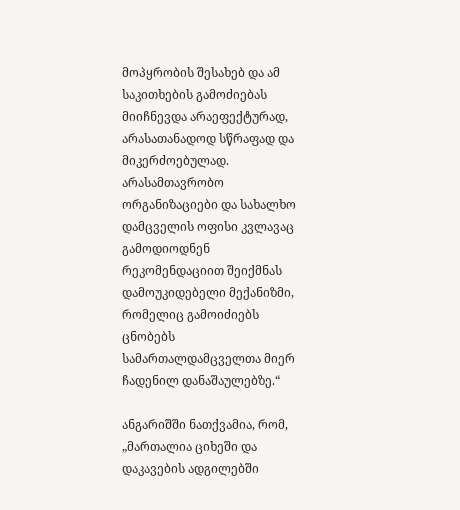მოპყრობის შესახებ და ამ საკითხების გამოძიებას მიიჩნევდა არაეფექტურად, არასათანადოდ სწრაფად და მიკერძოებულად. არასამთავრობო ორგანიზაციები და სახალხო დამცველის ოფისი კვლავაც გამოდიოდნენ რეკომენდაციით შეიქმნას დამოუკიდებელი მექანიზმი, რომელიც გამოიძიებს ცნობებს სამართალდამცველთა მიერ ჩადენილ დანაშაულებზე.“

ანგარიშში ნათქვამია, რომ, „მართალია ციხეში და დაკავების ადგილებში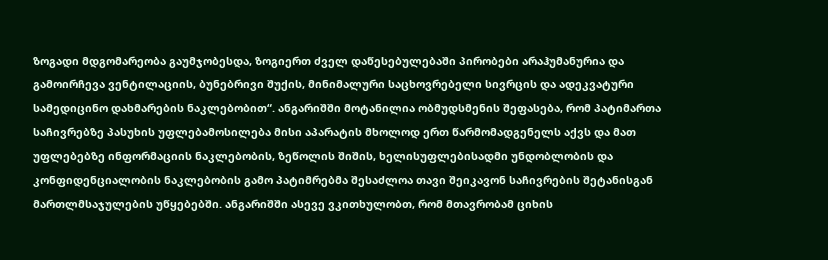ზოგადი მდგომარეობა გაუმჯობესდა, ზოგიერთ ძველ დაწესებულებაში პირობები არაჰუმანურია და გამოირჩევა ვენტილაციის, ბუნებრივი შუქის, მინიმალური საცხოვრებელი სივრცის და ადეკვატური სამედიცინო დახმარების ნაკლებობით“. ანგარიშში მოტანილია ობმუდსმენის შეფასება, რომ პატიმართა საჩივრებზე პასუხის უფლებამოსილება მისი აპარატის მხოლოდ ერთ წარმომადგენელს აქვს და მათ უფლებებზე ინფორმაციის ნაკლებობის, ზეწოლის შიშის, ხელისუფლებისადმი უნდობლობის და კონფიდენციალობის ნაკლებობის გამო პატიმრებმა შესაძლოა თავი შეიკავონ საჩივრების შეტანისგან მართლმსაჯულების უწყებებში. ანგარიშში ასევე ვკითხულობთ, რომ მთავრობამ ციხის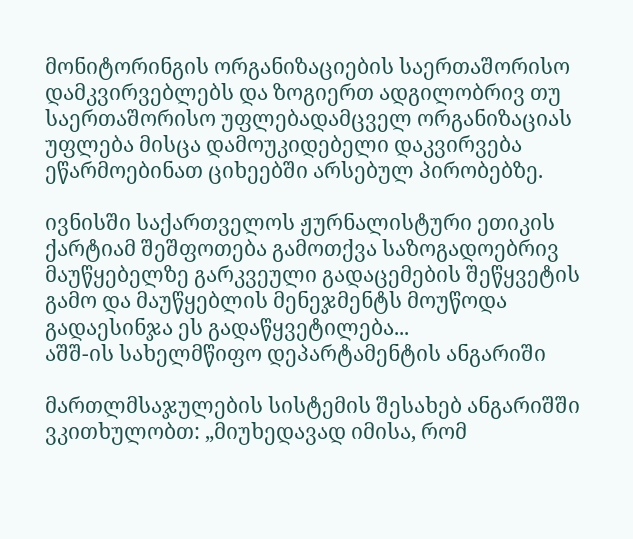მონიტორინგის ორგანიზაციების საერთაშორისო დამკვირვებლებს და ზოგიერთ ადგილობრივ თუ საერთაშორისო უფლებადამცველ ორგანიზაციას უფლება მისცა დამოუკიდებელი დაკვირვება ეწარმოებინათ ციხეებში არსებულ პირობებზე.

ივნისში საქართველოს ჟურნალისტური ეთიკის ქარტიამ შეშფოთება გამოთქვა საზოგადოებრივ მაუწყებელზე გარკვეული გადაცემების შეწყვეტის გამო და მაუწყებლის მენეჯმენტს მოუწოდა გადაესინჯა ეს გადაწყვეტილება...
აშშ-ის სახელმწიფო დეპარტამენტის ანგარიში

მართლმსაჯულების სისტემის შესახებ ანგარიშში ვკითხულობთ: „მიუხედავად იმისა, რომ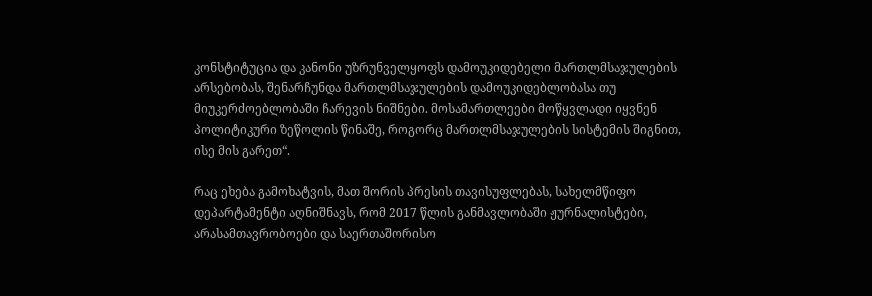კონსტიტუცია და კანონი უზრუნველყოფს დამოუკიდებელი მართლმსაჯულების არსებობას, შენარჩუნდა მართლმსაჯულების დამოუკიდებლობასა თუ მიუკერძოებლობაში ჩარევის ნიშნები. მოსამართლეები მოწყვლადი იყვნენ პოლიტიკური ზეწოლის წინაშე, როგორც მართლმსაჯულების სისტემის შიგნით, ისე მის გარეთ“.

რაც ეხება გამოხატვის, მათ შორის პრესის თავისუფლებას, სახელმწიფო დეპარტამენტი აღნიშნავს, რომ 2017 წლის განმავლობაში ჟურნალისტები, არასამთავრობოები და საერთაშორისო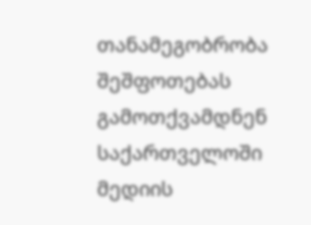თანამეგობრობა შეშფოთებას გამოთქვამდნენ საქართველოში მედიის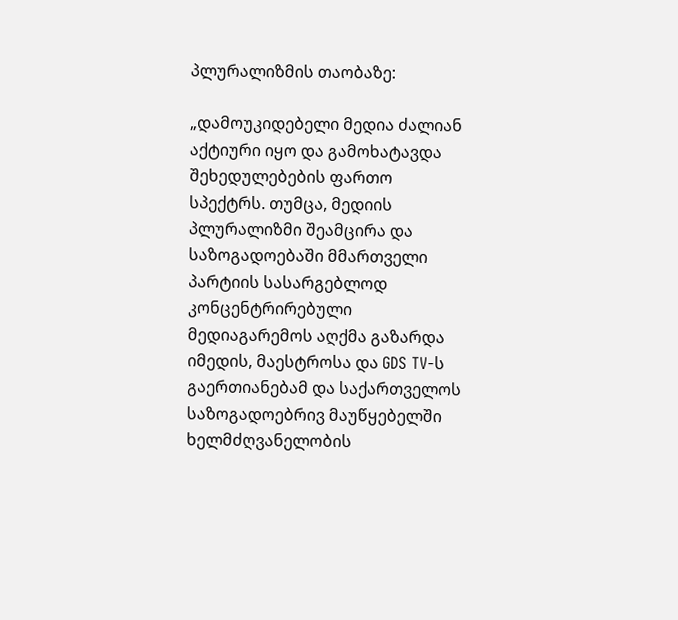პლურალიზმის თაობაზე:

„დამოუკიდებელი მედია ძალიან აქტიური იყო და გამოხატავდა შეხედულებების ფართო სპექტრს. თუმცა, მედიის პლურალიზმი შეამცირა და საზოგადოებაში მმართველი პარტიის სასარგებლოდ კონცენტრირებული მედიაგარემოს აღქმა გაზარდა იმედის, მაესტროსა და GDS TV-ს გაერთიანებამ და საქართველოს საზოგადოებრივ მაუწყებელში ხელმძღვანელობის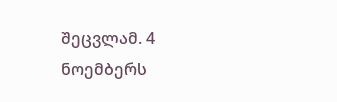შეცვლამ. 4 ნოემბერს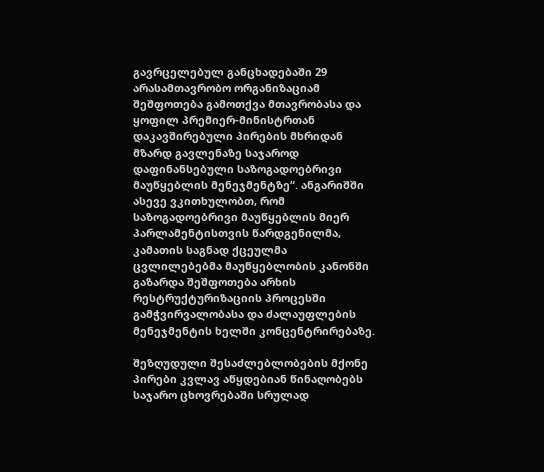გავრცელებულ განცხადებაში 29 არასამთავრობო ორგანიზაციამ შეშფოთება გამოთქვა მთავრობასა და ყოფილ პრემიერ-მინისტრთან დაკავშირებული პირების მხრიდან მზარდ გავლენაზე საჯაროდ დაფინანსებული საზოგადოებრივი მაუწყებლის მენეჯმენტზე“. ანგარიშში ასევე ვკითხულობთ, რომ საზოგადოებრივი მაუწყებლის მიერ პარლამენტისთვის წარდგენილმა, კამათის საგნად ქცეულმა ცვლილებებმა მაუწყებლობის კანონში გაზარდა შეშფოთება არხის რესტრუქტურიზაციის პროცესში გამჭვირვალობასა და ძალაუფლების მენეჯმენტის ხელში კონცენტრირებაზე.

შეზღუდული შესაძლებლობების მქონე პირები კვლავ აწყდებიან წინაღობებს საჯარო ცხოვრებაში სრულად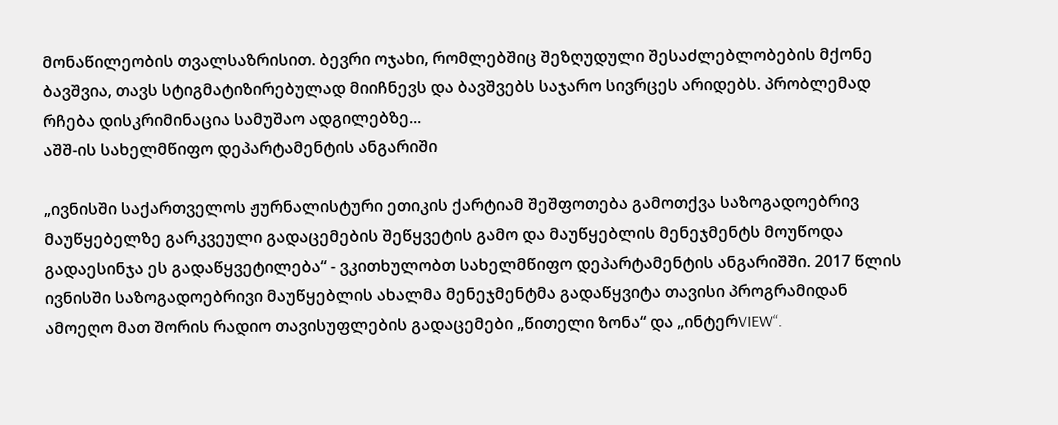მონაწილეობის თვალსაზრისით. ბევრი ოჯახი, რომლებშიც შეზღუდული შესაძლებლობების მქონე ბავშვია, თავს სტიგმატიზირებულად მიიჩნევს და ბავშვებს საჯარო სივრცეს არიდებს. პრობლემად რჩება დისკრიმინაცია სამუშაო ადგილებზე...
აშშ-ის სახელმწიფო დეპარტამენტის ანგარიში

„ივნისში საქართველოს ჟურნალისტური ეთიკის ქარტიამ შეშფოთება გამოთქვა საზოგადოებრივ მაუწყებელზე გარკვეული გადაცემების შეწყვეტის გამო და მაუწყებლის მენეჯმენტს მოუწოდა გადაესინჯა ეს გადაწყვეტილება“ - ვკითხულობთ სახელმწიფო დეპარტამენტის ანგარიშში. 2017 წლის ივნისში საზოგადოებრივი მაუწყებლის ახალმა მენეჯმენტმა გადაწყვიტა თავისი პროგრამიდან ამოეღო მათ შორის რადიო თავისუფლების გადაცემები „წითელი ზონა“ და „ინტერVIEW“.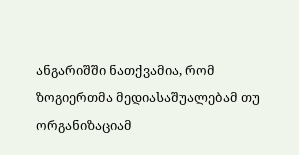ანგარიშში ნათქვამია, რომ ზოგიერთმა მედიასაშუალებამ თუ ორგანიზაციამ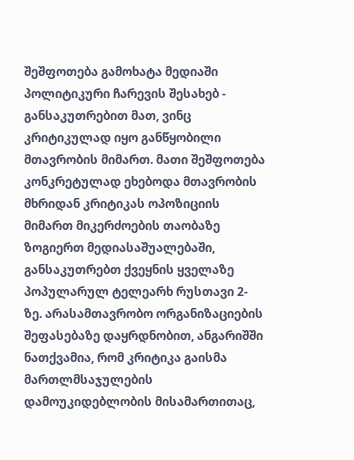შეშფოთება გამოხატა მედიაში პოლიტიკური ჩარევის შესახებ - განსაკუთრებით მათ, ვინც კრიტიკულად იყო განწყობილი მთავრობის მიმართ. მათი შეშფოთება კონკრეტულად ეხებოდა მთავრობის მხრიდან კრიტიკას ოპოზიციის მიმართ მიკერძოების თაობაზე ზოგიერთ მედიასაშუალებაში, განსაკუთრებთ ქვეყნის ყველაზე პოპულარულ ტელეარხ რუსთავი 2-ზე. არასამთავრობო ორგანიზაციების შეფასებაზე დაყრდნობით, ანგარიშში ნათქვამია, რომ კრიტიკა გაისმა მართლმსაჯულების დამოუკიდებლობის მისამართითაც,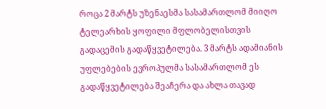როცა 2 მარტს უზენაესმა სასამართლომ მიიღო ტელეარხის ყოფილი მფლობელისთვის გადაცემის გადაწყვეტილება. 3 მარტს ადამიანის უფლებების ევროპულმა სასამართლომ ეს გადაწყვეტილება შეაჩერა და ახლა თავად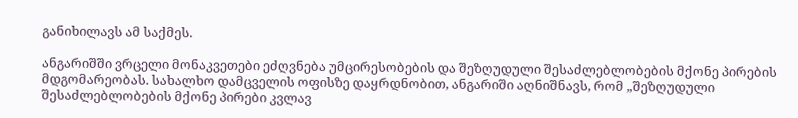განიხილავს ამ საქმეს.

ანგარიშში ვრცელი მონაკვეთები ეძღვნება უმცირესობების და შეზღუდული შესაძლებლობების მქონე პირების მდგომარეობას. სახალხო დამცველის ოფისზე დაყრდნობით, ანგარიში აღნიშნავს, რომ „შეზღუდული შესაძლებლობების მქონე პირები კვლავ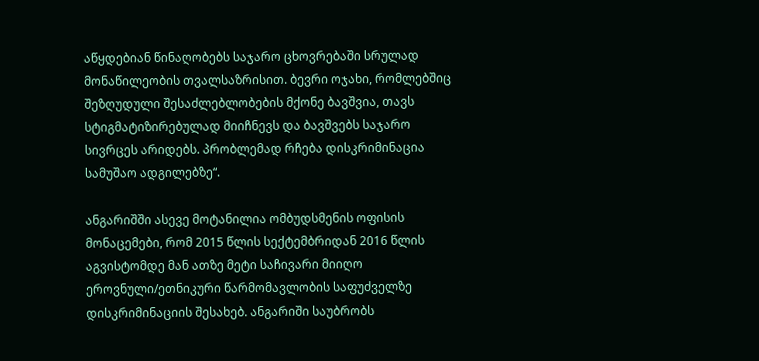აწყდებიან წინაღობებს საჯარო ცხოვრებაში სრულად მონაწილეობის თვალსაზრისით. ბევრი ოჯახი, რომლებშიც შეზღუდული შესაძლებლობების მქონე ბავშვია, თავს სტიგმატიზირებულად მიიჩნევს და ბავშვებს საჯარო სივრცეს არიდებს. პრობლემად რჩება დისკრიმინაცია სამუშაო ადგილებზე“.

ანგარიშში ასევე მოტანილია ომბუდსმენის ოფისის მონაცემები, რომ 2015 წლის სექტემბრიდან 2016 წლის აგვისტომდე მან ათზე მეტი საჩივარი მიიღო ეროვნული/ეთნიკური წარმომავლობის საფუძველზე დისკრიმინაციის შესახებ. ანგარიში საუბრობს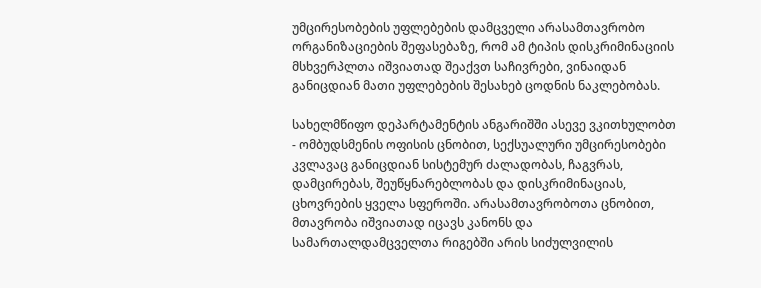უმცირესობების უფლებების დამცველი არასამთავრობო ორგანიზაციების შეფასებაზე, რომ ამ ტიპის დისკრიმინაციის მსხვერპლთა იშვიათად შეაქვთ საჩივრები, ვინაიდან განიცდიან მათი უფლებების შესახებ ცოდნის ნაკლებობას.

სახელმწიფო დეპარტამენტის ანგარიშში ასევე ვკითხულობთ - ომბუდსმენის ოფისის ცნობით, სექსუალური უმცირესობები კვლავაც განიცდიან სისტემურ ძალადობას, ჩაგვრას, დამცირებას, შეუწყნარებლობას და დისკრიმინაციას, ცხოვრების ყველა სფეროში. არასამთავრობოთა ცნობით, მთავრობა იშვიათად იცავს კანონს და სამართალდამცველთა რიგებში არის სიძულვილის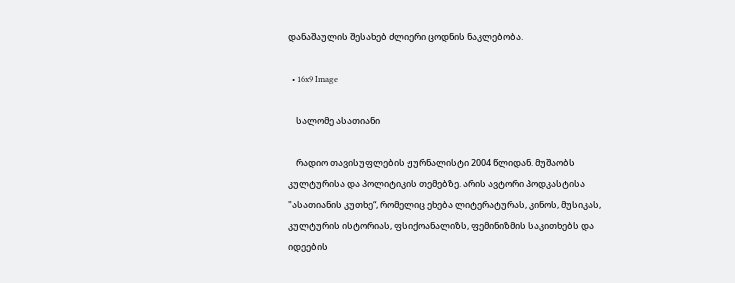დანაშაულის შესახებ ძლიერი ცოდნის ნაკლებობა.

  • 16x9 Image

    სალომე ასათიანი

    რადიო თავისუფლების ჟურნალისტი 2004 წლიდან. მუშაობს კულტურისა და პოლიტიკის თემებზე. არის ავტორი პოდკასტისა "ასათიანის კუთხე“, რომელიც ეხება ლიტერატურას, კინოს, მუსიკას, კულტურის ისტორიას, ფსიქოანალიზს, ფემინიზმის საკითხებს და იდეების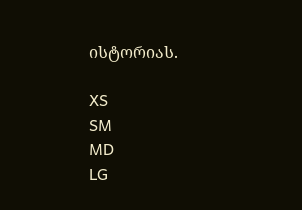ისტორიას.

XS
SM
MD
LG